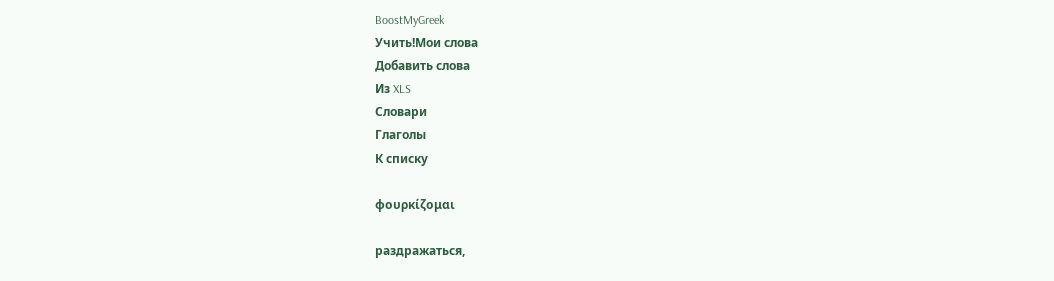BoostMyGreek
Учить!Мои слова
Добавить слова
Из XLS
Словари
Глаголы
К списку

φουρκίζομαι

раздражаться,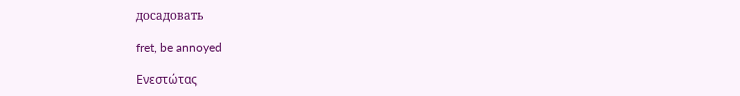досадовать

fret, be annoyed

Ενεστώτας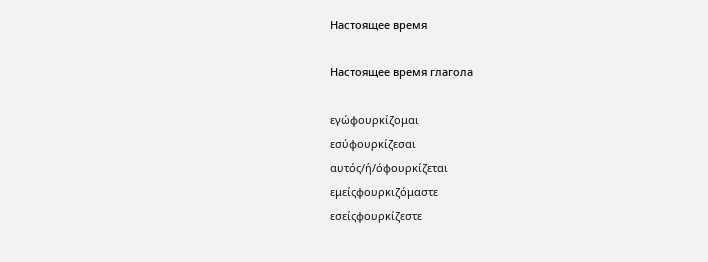Настоящее время

Настоящее время глагола

εγώφουρκίζομαι
εσύφουρκίζεσαι
αυτός/ή/όφουρκίζεται
εμείςφουρκιζόμαστε
εσείςφουρκίζεστε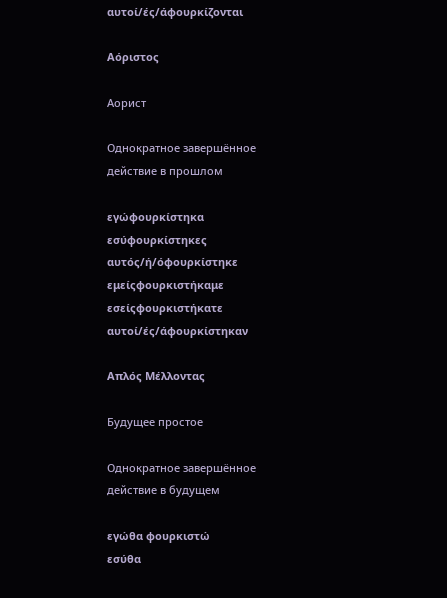αυτοί/ές/άφουρκίζονται

Αόριστος

Аорист

Однократное завершённое действие в прошлом

εγώφουρκίστηκα
εσύφουρκίστηκες
αυτός/ή/όφουρκίστηκε
εμείςφουρκιστήκαμε
εσείςφουρκιστήκατε
αυτοί/ές/άφουρκίστηκαν

Απλός Μέλλοντας

Будущее простое

Однократное завершённое действие в будущем

εγώθα φουρκιστώ
εσύθα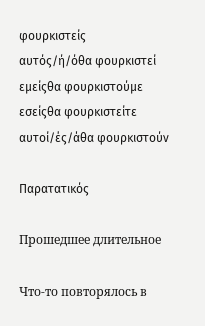φουρκιστείς
αυτός/ή/όθα φουρκιστεί
εμείςθα φουρκιστούμε
εσείςθα φουρκιστείτε
αυτοί/ές/άθα φουρκιστούν

Παρατατικός

Прошедшее длительное

Что-то повторялось в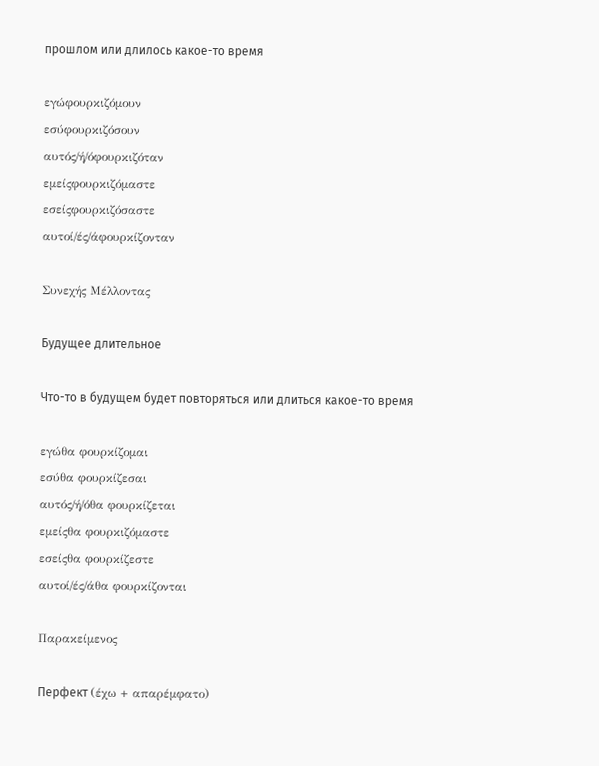прошлом или длилось какое-то время

εγώφουρκιζόμουν
εσύφουρκιζόσουν
αυτός/ή/όφουρκιζόταν
εμείςφουρκιζόμαστε
εσείςφουρκιζόσαστε
αυτοί/ές/άφουρκίζονταν

Συνεχής Μέλλοντας

Будущее длительное

Что-то в будущем будет повторяться или длиться какое-то время

εγώθα φουρκίζομαι
εσύθα φουρκίζεσαι
αυτός/ή/όθα φουρκίζεται
εμείςθα φουρκιζόμαστε
εσείςθα φουρκίζεστε
αυτοί/ές/άθα φουρκίζονται

Παρακείμενος

Перфект (έχω + απαρέμφατο)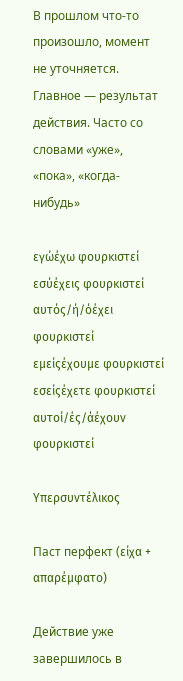В прошлом что-то произошло, момент не уточняется. Главное — результат действия. Часто со словами «уже», «пока», «когда-нибудь»

εγώέχω φουρκιστεί
εσύέχεις φουρκιστεί
αυτός/ή/όέχει φουρκιστεί
εμείςέχουμε φουρκιστεί
εσείςέχετε φουρκιστεί
αυτοί/ές/άέχουν φουρκιστεί

Υπερσυντέλικος

Паст перфект (είχα + απαρέμφατο)

Действие уже завершилось в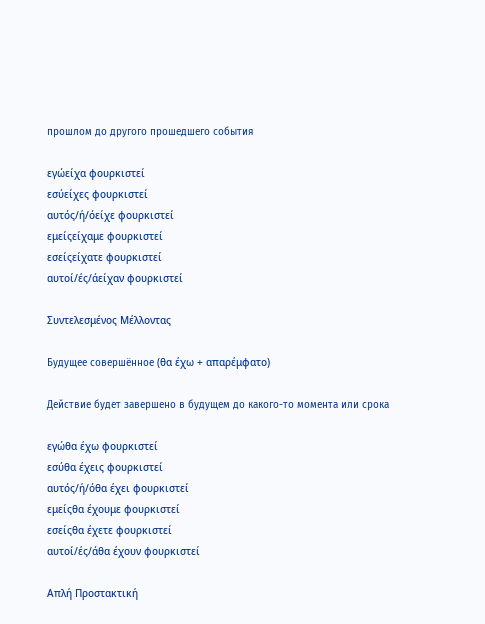прошлом до другого прошедшего события

εγώείχα φουρκιστεί
εσύείχες φουρκιστεί
αυτός/ή/όείχε φουρκιστεί
εμείςείχαμε φουρκιστεί
εσείςείχατε φουρκιστεί
αυτοί/ές/άείχαν φουρκιστεί

Συντελεσμένος Μέλλοντας

Будущее совершённое (θα έχω + απαρέμφατο)

Действие будет завершено в будущем до какого-то момента или срока

εγώθα έχω φουρκιστεί
εσύθα έχεις φουρκιστεί
αυτός/ή/όθα έχει φουρκιστεί
εμείςθα έχουμε φουρκιστεί
εσείςθα έχετε φουρκιστεί
αυτοί/ές/άθα έχουν φουρκιστεί

Απλή Προστακτική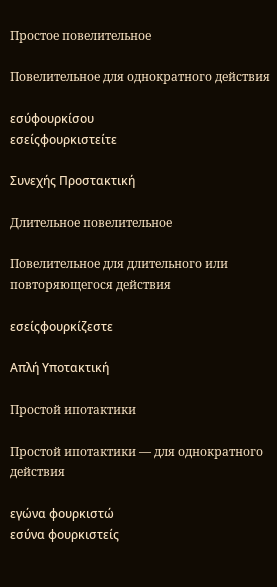Простое повелительное

Повелительное для однократного действия

εσύφουρκίσου
εσείςφουρκιστείτε

Συνεχής Προστακτική

Длительное повелительное

Повелительное для длительного или повторяющегося действия

εσείςφουρκίζεστε

Απλή Υποτακτική

Простой ипотактики

Простой ипотактики — для однократного действия

εγώνα φουρκιστώ
εσύνα φουρκιστείς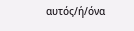αυτός/ή/όνα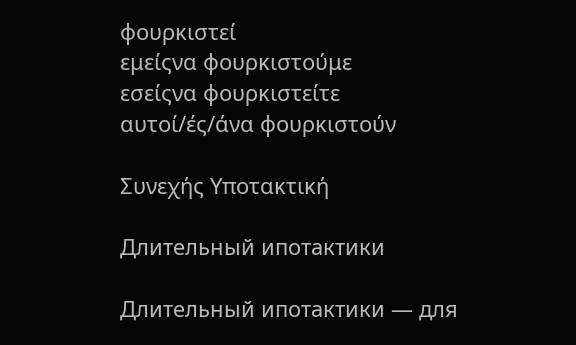φουρκιστεί
εμείςνα φουρκιστούμε
εσείςνα φουρκιστείτε
αυτοί/ές/άνα φουρκιστούν

Συνεχής Υποτακτική

Длительный ипотактики

Длительный ипотактики — для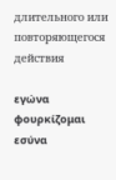длительного или повторяющегося действия

εγώνα φουρκίζομαι
εσύνα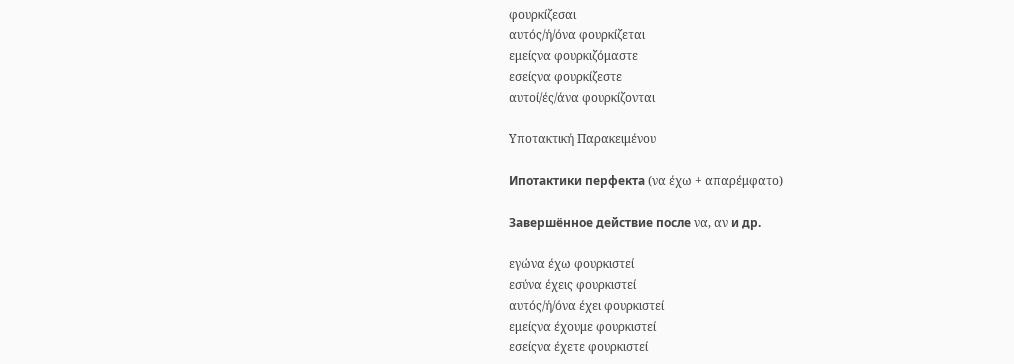φουρκίζεσαι
αυτός/ή/όνα φουρκίζεται
εμείςνα φουρκιζόμαστε
εσείςνα φουρκίζεστε
αυτοί/ές/άνα φουρκίζονται

Υποτακτική Παρακειμένου

Ипотактики перфекта (να έχω + απαρέμφατο)

Завершённое действие после να, αν и др.

εγώνα έχω φουρκιστεί
εσύνα έχεις φουρκιστεί
αυτός/ή/όνα έχει φουρκιστεί
εμείςνα έχουμε φουρκιστεί
εσείςνα έχετε φουρκιστεί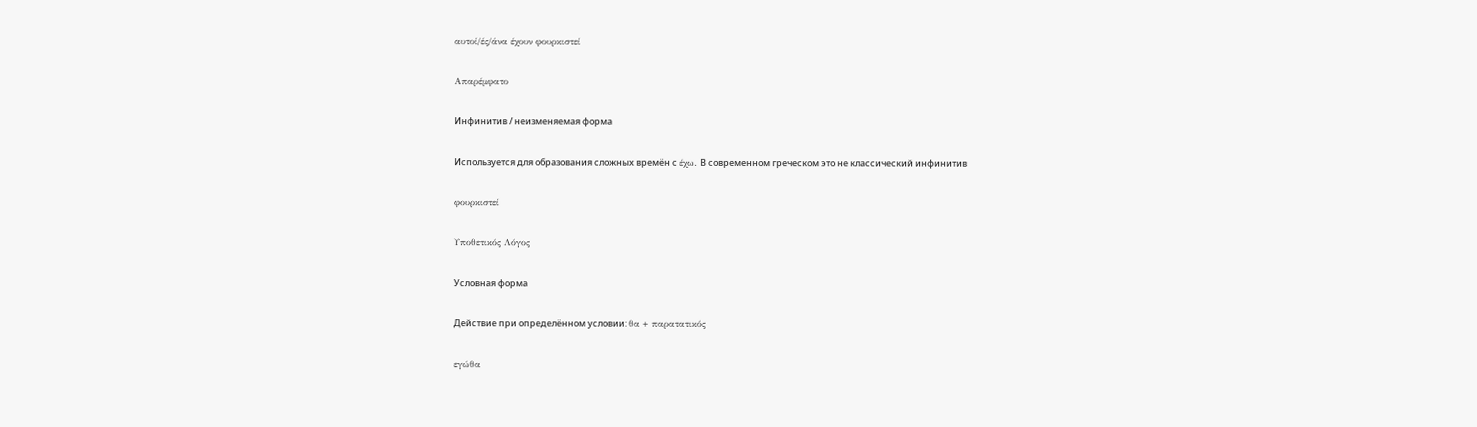αυτοί/ές/άνα έχουν φουρκιστεί

Απαρέμφατο

Инфинитив / неизменяемая форма

Используется для образования сложных времён с έχω. В современном греческом это не классический инфинитив

φουρκιστεί

Υποθετικός Λόγος

Условная форма

Действие при определённом условии: θα + παρατατικός

εγώθα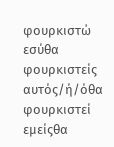φουρκιστώ
εσύθα φουρκιστείς
αυτός/ή/όθα φουρκιστεί
εμείςθα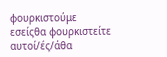φουρκιστούμε
εσείςθα φουρκιστείτε
αυτοί/ές/άθα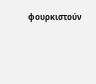φουρκιστούν